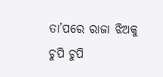ତା’ପରେ ରାଜା ଝିଅକୁ ଚୁପି ଚୁପି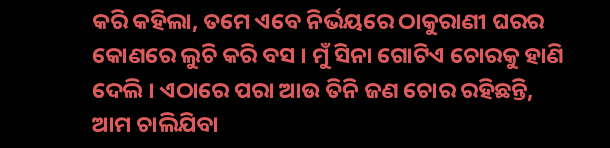କରି କହିଲା, ତମେ ଏବେ ନିର୍ଭୟରେ ଠାକୁରାଣୀ ଘରର କୋଣରେ ଲୁଚି କରି ବସ । ମୁଁ ସିନା ଗୋଟିଏ ଚୋରକୁ ହାଣି ଦେଲି । ଏଠାରେ ପରା ଆଉ ତିନି ଜଣ ଚୋର ରହିଛନ୍ତି, ଆମ ଚାଲିଯିବା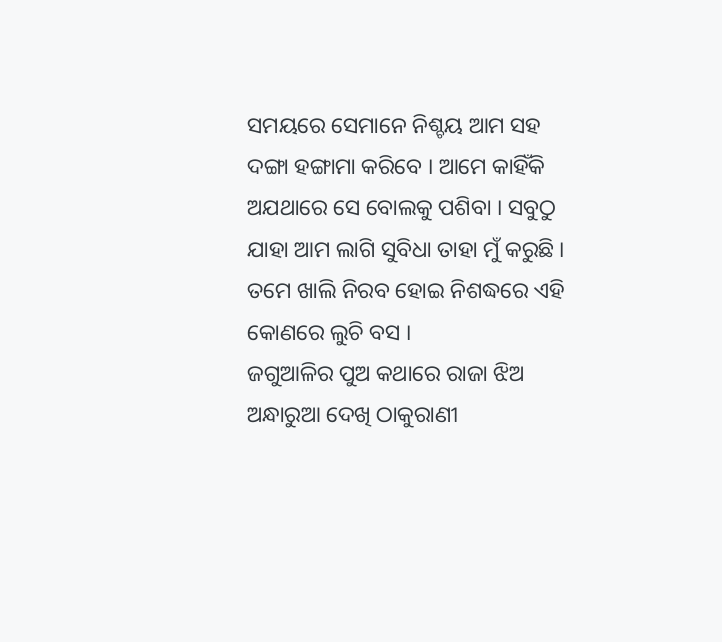ସମୟରେ ସେମାନେ ନିଶ୍ଚୟ ଆମ ସହ ଦଙ୍ଗା ହଙ୍ଗାମା କରିବେ । ଆମେ କାହିଁକି ଅଯଥାରେ ସେ ବୋଲକୁ ପଶିବା । ସବୁଠୁ ଯାହା ଆମ ଲାଗି ସୁବିଧା ତାହା ମୁଁ କରୁଛି । ତମେ ଖାଲି ନିରବ ହୋଇ ନିଶଦ୍ଧରେ ଏହି କୋଣରେ ଲୁଚି ବସ ।
ଜଗୁଆଳିର ପୁଅ କଥାରେ ରାଜା ଝିଅ ଅନ୍ଧାରୁଆ ଦେଖି ଠାକୁରାଣୀ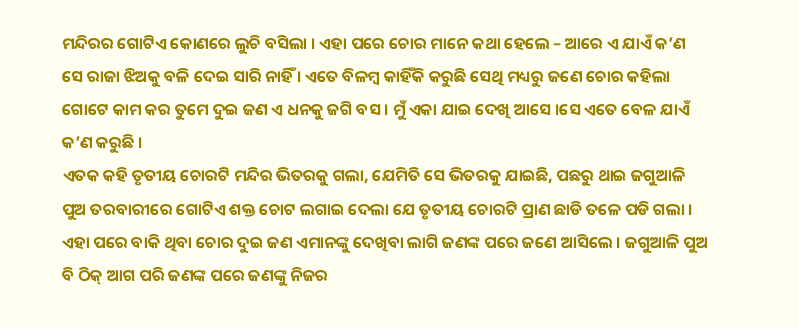ମନ୍ଦିରର ଗୋଟିଏ କୋଣରେ ଲୁଚି ବସିଲା । ଏହା ପରେ ଚୋର ମାନେ କଥା ହେଲେ – ଆରେ ଏ ଯାଏଁ କ’ଣ ସେ ରାଜା ଝିଅକୁ ବଳି ଦେଇ ସାରି ନାହିଁ । ଏତେ ବିଳମ୍ବ କାହିଁକି କରୁଛି ସେଥି ମଧ୍ୟରୁ ଜଣେ ଚୋର କହିଲା ଗୋଟେ କାମ କର ତୁମେ ଦୁଇ ଜଣ ଏ ଧନକୁ ଜଗି ବସ । ମୁଁ ଏକା ଯାଇ ଦେଖି ଆସେ ।ସେ ଏତେ ବେଳ ଯାଏଁ କ’ଣ କରୁଛି ।
ଏତକ କହି ତୃତୀୟ ଚୋରଟି ମନ୍ଦିର ଭିତରକୁ ଗଲା, ଯେମିତି ସେ ଭିତରକୁ ଯାଇଛି, ପଛରୁ ଥାଇ ଜଗୁଆଳି ପୁଅ ତରବାରୀରେ ଗୋଟିଏ ଶକ୍ତ ଚୋଟ ଲଗାଇ ଦେଲା ଯେ ତୃତୀୟ ଚୋରଟି ପ୍ରାଣ ଛାଡି ତଳେ ପଡି ଗଲା ।
ଏହା ପରେ ବାକି ଥିବା ଚୋର ଦୁଇ ଜଣ ଏମାନଙ୍କୁ ଦେଖିବା ଲାଗି ଜଣଙ୍କ ପରେ ଜଣେ ଆସିଲେ । ଜଗୁଆଳି ପୁଅ ବି ଠିକ୍ ଆଗ ପରି ଜଣଙ୍କ ପରେ ଜଣଙ୍କୁ ନିଜର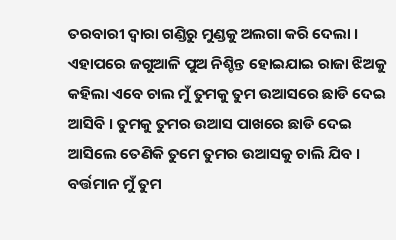ତରବାରୀ ଦ୍ୱାରା ଗଣ୍ଡିରୁ ମୁଣ୍ଡକୁ ଅଲଗା କରି ଦେଲା ।
ଏହାପରେ ଜଗୁଆଳି ପୁଅ ନିଶ୍ଚିନ୍ତ ହୋଇଯାଇ ରାଜା ଝିଅକୁ କହିଲା ଏବେ ଚାଲ ମୁଁ ତୁମକୁ ତୁମ ଉଆସରେ ଛାଡି ଦେଇ ଆସିବି । ତୁମକୁ ତୁମର ଉଆସ ପାଖରେ ଛାଡି ଦେଇ ଆସିଲେ ତେଣିକି ତୁମେ ତୁମର ଉଆସକୁ ଚାଲି ଯିବ । ବର୍ତ୍ତମାନ ମୁଁ ତୁମ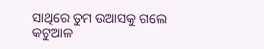ସାଥିରେ ତୁମ ଉଆସକୁ ଗଲେ କଟୁଆଳ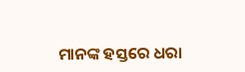ମାନଙ୍କ ହସ୍ତରେ ଧରା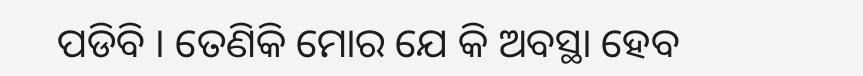ପଡିବି । ତେଣିକି ମୋର ଯେ କି ଅବସ୍ଥା ହେବ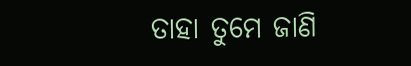ତାହା ତୁମେ ଜାଣି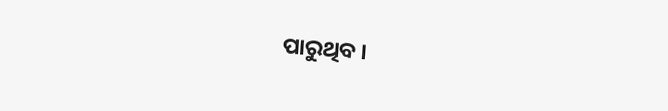ପାରୁଥିବ ।